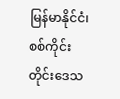မြန်မာနိုင်ငံ၊ စစ်ကိုင်းတိုင်းဒေသ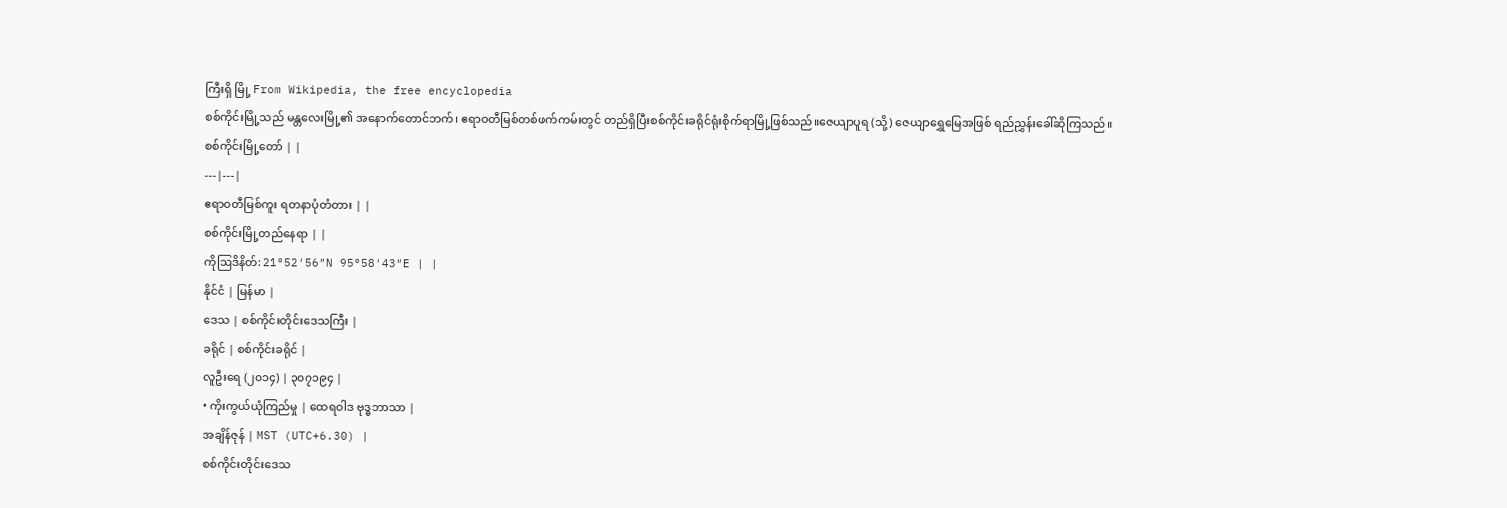ကြီးရှိ မြို့ From Wikipedia, the free encyclopedia
စစ်ကိုင်းမြို့သည် မန္တလေးမြို့၏ အနောက်တောင်ဘက်၊ ဧရာဝတီမြစ်တစ်ဖက်ကမ်းတွင် တည်ရှိပြီးစစ်ကိုင်းခရိုင်ရုံးစိုက်ရာမြို့ဖြစ်သည်။ဇေယျာပူရ (သို့) ဇေယျာရွှေမြေအဖြစ် ရည်ညွှန်းခေါ်ဆိုကြသည်။
စစ်ကိုင်းမြို့တော် | |
---|---|
ဧရာဝတီမြစ်ကူး ရတနာပုံတံတား | |
စစ်ကိုင်းမြို့တည်နေရာ | |
ကိုဩဒိနိတ်: 21°52′56″N 95°58′43″E | |
နိုင်ငံ | မြန်မာ |
ဒေသ | စစ်ကိုင်းတိုင်းဒေသကြီး |
ခရိုင် | စစ်ကိုင်းခရိုင် |
လူဦးရေ (၂၀၁၄) | ၃၀၇၁၉၄ |
• ကိုးကွယ်ယုံကြည်မှု | ထေရဝါဒ ဗုဒ္ဓဘာသာ |
အချိန်ဇုန် | MST (UTC+6.30) |
စစ်ကိုင်းတိုင်းဒေသ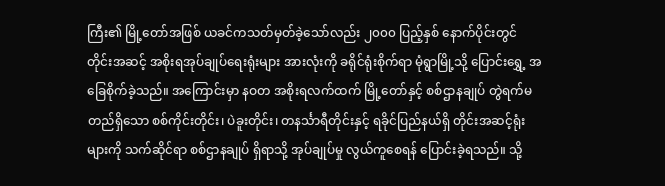ကြီး၏ မြို့တော်အဖြစ် ယခင်ကသတ်မှတ်ခဲ့သော်လည်း ၂၀၀၀ ပြည့်နှစ် နောက်ပိုင်းတွင် တိုင်းအဆင့် အစိုးရအုပ်ချုပ်ရေးရုံးများ အားလုံးကို ခရိုင်ရုံးစိုက်ရာ မုံရွာမြို့သို့ ပြောင်းရွှေ့ အခြေစိုက်ခဲ့သည်။ အကြောင်းမှာ နဝတ အစိုးရလက်ထက် မြို့တော်နှင့် စစ်ဌာနချုပ် တွဲရက်မတည်ရှိသော စစ်ကိုင်းတိုင်း၊ ပဲခူးတိုင်း၊ တနင်္သာရီတိုင်းနှင့် ရခိုင်ပြည်နယ်ရှိ တိုင်းအဆင့်ရုံးများကို သက်ဆိုင်ရာ စစ်ဌာနချုပ် ရှိရာသို့ အုပ်ချုပ်မှု လွယ်ကူစေရန် ပြောင်းခဲ့ရသည်။ သို့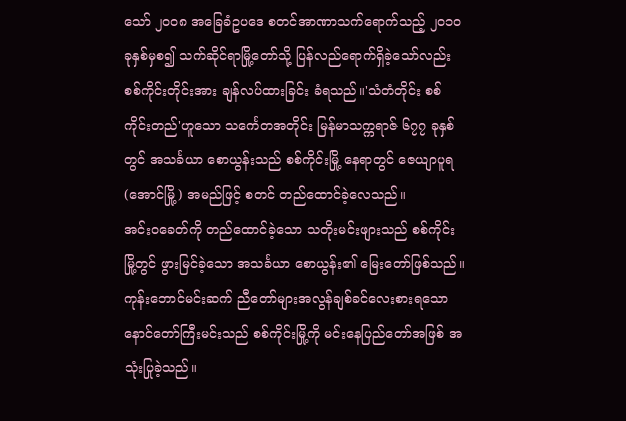သော် ၂၀၀၈ အခြေခံဥပဒေ စတင်အာဏာသက်ရောက်သည့် ၂၀၁၀ခုနှစ်မှစ၍ သက်ဆိုင်ရာမြို့တော်သို့ ပြန်လည်ရောက်ရှိခဲ့သော်လည်း စစ်ကိုင်းတိုင်းအား ချန်လပ်ထားခြင်း ခံရသည်။'သံတံတိုင်း စစ်ကိုင်းတည်'ဟူသော သင်္ကေတအတိုင်း မြန်မာသက္ကရာဇ် ၆၇၇ ခုနှစ်တွင် အသင်္ခယာ စောယွန်းသည် စစ်ကိုင်းမြို့ နေရာတွင် ဇေယျာပူရ(အောင်မြို့) အမည်ဖြင့် စတင် တည်ထောင်ခဲ့လေသည်။
အင်းဝခေတ်ကို တည်ထောင်ခဲ့သော သတိုးမင်းဖျားသည် စစ်ကိုင်းမြို့တွင် ဖွားမြင်ခဲ့သော အသင်္ခယာ စောယွန်း၏ မြေးတော်ဖြစ်သည်။ ကုန်းဘောင်မင်းဆက် ညီတော်များအလွန်ချစ်ခင်လေးစားရသော နောင်တော်ကြီးမင်းသည် စစ်ကိုင်းမြို့ကို မင်းနေပြည်တော်အဖြစ် အသုံးပြုခဲ့သည်။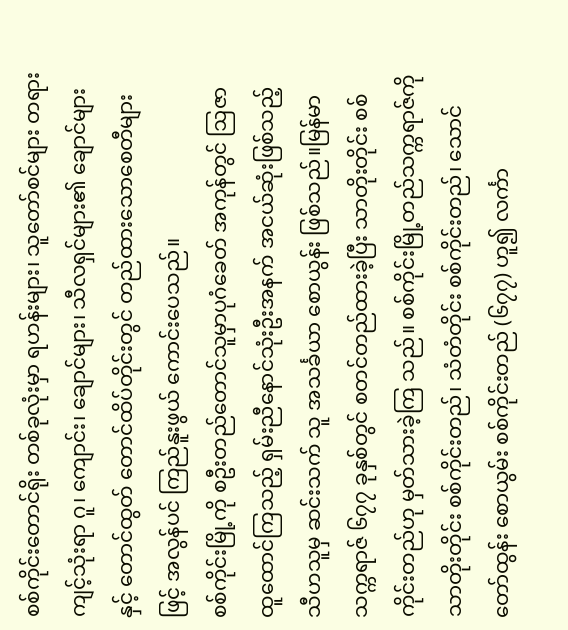စစ်ကိုင်းတောင်ရိုး တစ်ခုလုံးမှာ ရဟန်းများ၊ သူတော်စင်များ တရားကျင့်သုံးရာ ဂူ၊ ကျောင်း၊ ချောင်များ၊ သီလရှင်များ၏ ချောင်များနှင့် တောင်ထွတ် တောင်ထိပ်တိုင်းတွင် တည်ထားသောစေတီများဖြင့် အလွန်ပင် ကြည်နူးဖွယ် ကောင်းပေသည်။
စစ်ကိုင်းမြို့ကို စဦးတည်တောင်သူမှာပုဂံခေတ် အကုန်တွင် ဩဇာထူထောင်ကြသည့် ရှမ်းညီနောင်သုံးဦးအနက် အငယ်ဆုံးဖြစ်သည့် သီဟသူမှ ဆင်းသက် သူ အသင်္ခယာ စောယွန်း ဖြစ်သည်။မြန်မာသက္ကရာဇ် ၆၇၇ ခုနှစ်တွင် စတင်တည်ထားခဲ့ပြီး သာတိုးတိုင်း စစ်ကိုင်းတည်ဟု မှတ်သားခဲ့ကြ သည်။ စစ်ကိုင်းမြို့တည်သက္ကရာဇ်ကို သာတိုးတိုင်း စစ်ကိုင်းတည်၊ သံတံတိုင်း စစ်ကိုင်းတည်၊ သောင်တော်ထွန်း စောယွမ်း စစ်ကိုင်းတည် (၆၇၇) ဟူ၍ လင်္ကာ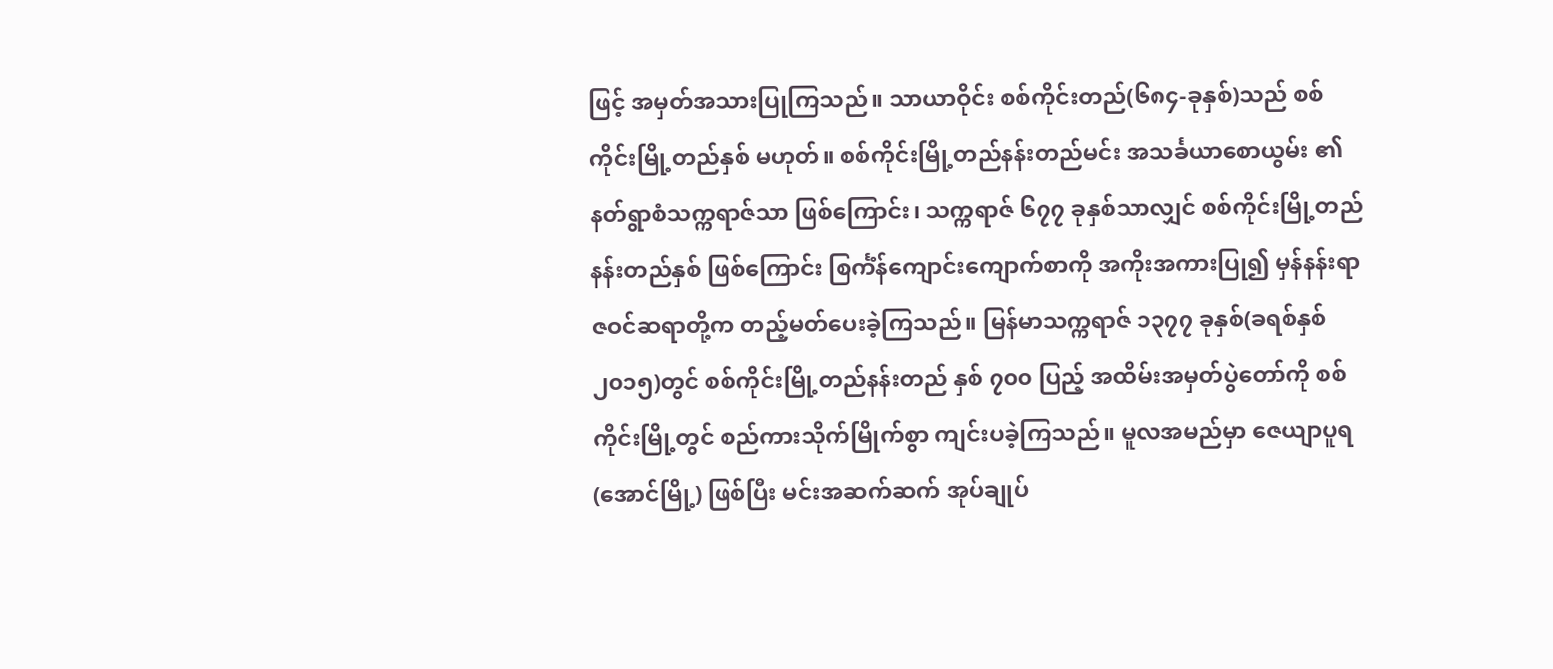ဖြင့် အမှတ်အသားပြုကြသည်။ သာယာဝိုင်း စစ်ကိုင်းတည်(၆၈၄-ခုနှစ်)သည် စစ်ကိုင်းမြို့တည်နှစ် မဟုတ်။ စစ်ကိုင်းမြို့တည်နန်းတည်မင်း အသင်္ခယာစောယွမ်း ၏ နတ်ရွာစံသက္ကရာဇ်သာ ဖြစ်ကြောင်း၊ သက္ကရာဇ် ၆၇၇ ခုနှစ်သာလျှင် စစ်ကိုင်းမြို့တည်နန်းတည်နှစ် ဖြစ်ကြောင်း စြင်္ကံန်ကျောင်းကျောက်စာကို အကိုးအကားပြု၍ မှန်နန်းရာဇဝင်ဆရာတို့က တည့်မတ်ပေးခဲ့ကြသည်။ မြန်မာသက္ကရာဇ် ၁၃၇၇ ခုနှစ်(ခရစ်နှစ် ၂၀၁၅)တွင် စစ်ကိုင်းမြို့တည်နန်းတည် နှစ် ၇၀၀ ပြည့် အထိမ်းအမှတ်ပွဲတော်ကို စစ်ကိုင်းမြို့တွင် စည်ကားသိုက်မြိုက်စွာ ကျင်းပခဲ့ကြသည်။ မူလအမည်မှာ ဇေယျာပူရ (အောင်မြို့) ဖြစ်ပြီး မင်းအဆက်ဆက် အုပ်ချုပ်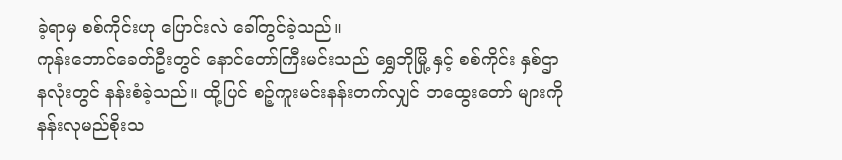ခဲ့ရာမှ စစ်ကိုင်းဟု ပြောင်းလဲ ခေါ်တွင်ခဲ့သည်။
ကုန်းဘောင်ခေတ်ဦးတွင် နောင်တော်ကြီးမင်းသည် ရွှေဘိုမြို့ နှင့် စစ်ကိုင်း နှစ်ဌာနလုံးတွင် နန်းစံခဲ့သည်။ ထို့ပြင် စဉ့်ကူးမင်းနန်းတက်လျှင် ဘထွေးတော် များကို နန်းလုမည်စိုးသ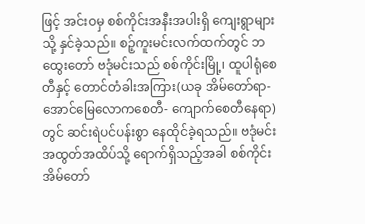ဖြင့် အင်းဝမှ စစ်ကိုင်းအနီးအပါးရှိ ကျေးရွာများသို့ နှင်ခဲ့သည်။ စဉ့်ကူးမင်းလက်ထက်တွင် ဘထွေးတော် ဗဒုံမင်းသည် စစ်ကိုင်းမြို့၊ ထူပါရုံစေတီနှင့် တောင်တံခါးအကြား(ယခု အိမ်တော်ရာ- အောင်မြေလောကစေတီ- ကျောက်စေတီနေရာ)တွင် ဆင်းရဲပင်ပန်းစွာ နေထိုင်ခဲ့ရသည်။ ဗဒုံမင်း အထွတ်အထိပ်သို့ ရောက်ရှိသည့်အခါ စစ်ကိုင်းအိမ်တော်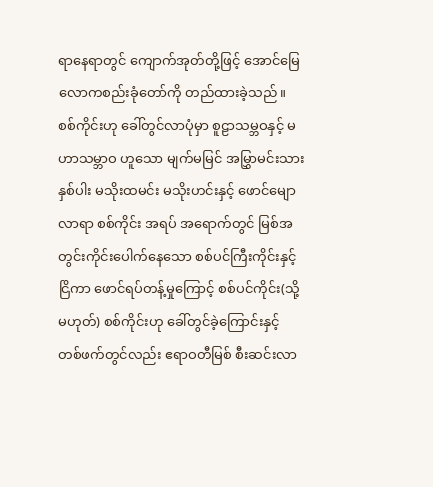ရာနေရာတွင် ကျောက်အုတ်တို့ဖြင့် အောင်မြေလောကစည်းခုံတော်ကို တည်ထားခဲ့သည်။
စစ်ကိုင်းဟု ခေါ်တွင်လာပုံမှာ စူဠာသမ္ဘဝနှင့် မဟာသမ္ဘာဝ ဟူသော မျက်မမြင် အမြွှာမင်းသားနှစ်ပါး မသိုးထမင်း မသိုးဟင်းနှင့် ဖောင်မျောလာရာ စစ်ကိုင်း အရပ် အရောက်တွင် မြစ်အတွင်းကိုင်းပေါက်နေသော စစ်ပင်ကြီးကိုင်းနှင့် ငြိကာ ဖောင်ရပ်တန့်မှုကြောင့် စစ်ပင်ကိုင်း(သို့မဟုတ်) စစ်ကိုင်းဟု ခေါ်တွင်ခဲ့ကြောင်းနှင့် တစ်ဖက်တွင်လည်း ဧရာဝတီမြစ် စီးဆင်းလာ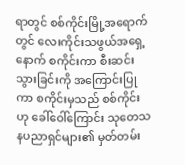ရာတွင် စစ်ကိုင်းမြို့အရောက်တွင် လေးကိုင်းသဖွယ်အရှေ့နောက် စကိုင်းကာ စီးဆင်းသွားခြင်းကို အကြောင်းပြုကာ စကိုင်းမှသည် စစ်ကိုင်းဟု ခေါ်ဝေါ်ကြောင်း သုတေသနပညာရှင်များ၏ မှတ်တမ်း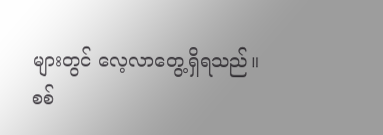များတွင် လေ့လာတွေ့ရှိရသည်။
စစ်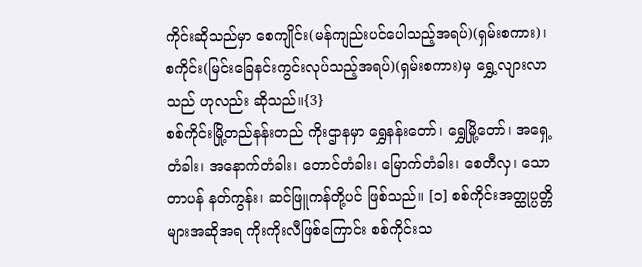ကိုင်းဆိုသည်မှာ စေကျိုင်း(မန်ကျည်းပင်ပေါသည့်အရပ်)(ရှမ်းစကား)၊ စကိုင်း(မြင်းခြေနင်းကွင်းလုပ်သည့်အရပ်)(ရှမ်းစကား)မှ ရွှေ့လျားလာသည် ဟုလည်း ဆိုသည်။{3}
စစ်ကိုင်းမြို့တည်နန်းတည် ကိုးဌာနမှာ ရွှေနန်းတော်၊ ရွှေမြို့တော်၊ အရှေ့တံခါး၊ အနောက်တံခါး၊ တောင်တံခါး၊ မြောက်တံခါး၊ စေတီလှ၊ သောတာပန် နတ်ကွန်း၊ ဆင်ဖြူကန်တို့ပင် ဖြစ်သည်။ [၁] စစ်ကိုင်းအတ္ထုပ္ပတ္တိများအဆိုအရ ကိုးကိုးလီဖြစ်ကြောင်း စစ်ကိုင်းသ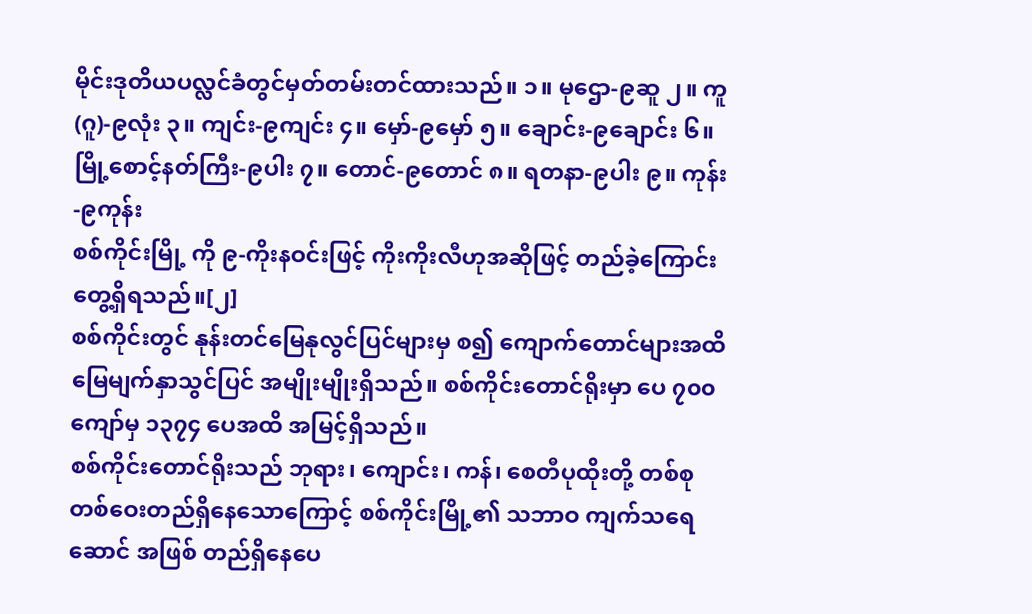မိုင်းဒုတိယပလ္လင်ခံတွင်မှတ်တမ်းတင်ထားသည်။ ၁။ မုဌော-၉ဆူ ၂။ ကူ(ဂူ)-၉လုံး ၃။ ကျင်း-၉ကျင်း ၄။ မှော်-၉မှော် ၅။ ချောင်း-၉ချောင်း ၆။ မြို့စောင့်နတ်ကြီး-၉ပါး ၇။ တောင်-၉တောင် ၈။ ရတနာ-၉ပါး ၉။ ကုန်း-၉ကုန်း
စစ်ကိုင်းမြို့ ကို ၉-ကိုးနဝင်းဖြင့် ကိုးကိုးလီဟုအဆိုဖြင့် တည်ခဲ့ကြောင်းတွေ့ရှိရသည်။[၂]
စစ်ကိုင်းတွင် နုန်းတင်မြေနုလွင်ပြင်များမှ စ၍ ကျောက်တောင်များအထိ မြေမျက်နှာသွင်ပြင် အမျိုးမျိုးရှိသည်။ စစ်ကိုင်းတောင်ရိုးမှာ ပေ ၇၀၀ ကျော်မှ ၁၃၇၄ ပေအထိ အမြင့်ရှိသည်။
စစ်ကိုင်းတောင်ရိုးသည် ဘုရား၊ ကျောင်း၊ ကန်၊ စေတီပုထိုးတို့ တစ်စုတစ်ဝေးတည်ရှိနေသောကြောင့် စစ်ကိုင်းမြို့၏ သဘာဝ ကျက်သရေဆောင် အဖြစ် တည်ရှိနေပေ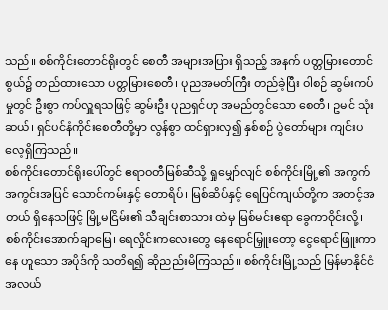သည်။ စစ်ကိုင်းတောင်ရိုးတွင် စေတီ အများအပြား ရှိသည့် အနက် ပတ္တမြားတောင်စွယ်၌ တည်ထားသော ပတ္တမြားစေတီ၊ ပုညအမတ်ကြီး တည်ခဲ့ပြီး ဝါစဉ် ဆွမ်းကပ်မှုတွင် ဦးစွာ ကပ်လှူရသဖြင့် ဆွမ်းဦး ပုညရှင်ဟု အမည်တွင်သော စေတီ၊ ဥမင် သုံးဆယ်၊ ရှင်ပင်နံကိုင်းစေတီတို့မှာ လွန်စွာ ထင်ရှားလှ၍ နှစ်စဉ် ပွဲတော်များ ကျင်းပလေ့ရှိကြသည်။
စစ်ကိုင်းတောင်ရိုးပေါ်တွင် ဧရာဝတီမြစ်ဆီသို့ ရှုမျှော်လျင် စစ်ကိုင်းမြို့၏ အကွက်အကွင်းအပြင် သောင်ကမ်းနှင့် တောရိပ်၊ မြစ်ဆိပ်နှင့် ရေပြင်ကျယ်တို့က အတင့်အတယ် ရှိနေသဖြင့် မြို့မငြိမ်း၏ သီချင်းစာသား ထဲမှ မြစ်မင်းဧရာ ခွေကာဝိုင်းလို့၊ စစ်ကိုင်းအောက်ချာမြေ၊ ရေလှိုင်းကလေးတွေ နေရောင်မြှူးတော့ ငွေရောင်ဖြူးကာနေ ဟူသော အပိုဒ်ကို သတိရ၍ ဆိုညည်းမိကြသည်။ စစ်ကိုင်းမြို့သည် မြန်မာနိုင်ငံ အလယ်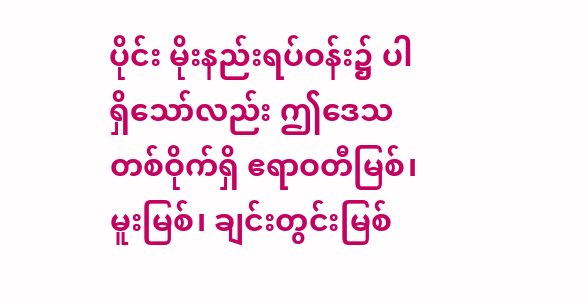ပိုင်း မိုးနည်းရပ်ဝန်း၌ ပါရှိသော်လည်း ဤဒေသတစ်ဝိုက်ရှိ ဧရာဝတီမြစ်၊ မူးမြစ်၊ ချင်းတွင်းမြစ်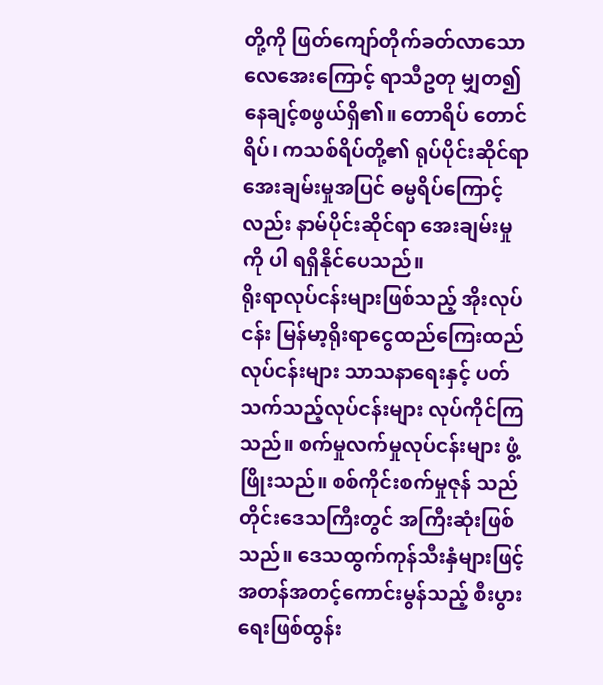တို့ကို ဖြတ်ကျော်တိုက်ခတ်လာသော လေအေးကြောင့် ရာသီဥတု မျှတ၍ နေချင့်စဖွယ်ရှိ၏။ တောရိပ် တောင်ရိပ်၊ ကသစ်ရိပ်တို့၏ ရုပ်ပိုင်းဆိုင်ရာ အေးချမ်းမှုအပြင် ဓမ္မရိပ်ကြောင့်လည်း နာမ်ပိုင်းဆိုင်ရာ အေးချမ်းမှုကို ပါ ရရှိနိုင်ပေသည်။
ရိုးရာလုပ်ငန်းများဖြစ်သည့် အိုးလုပ်ငန်း မြန်မာ့ရိုးရာငွေထည်ကြေးထည်လုပ်ငန်းများ သာသနာရေးနှင့် ပတ်သက်သည့်လုပ်ငန်းများ လုပ်ကိုင်ကြသည်။ စက်မှုလက်မှုလုပ်ငန်းများ ဖွံ့ဖြိုးသည်။ စစ်ကိုင်းစက်မှုဇုန် သည် တိုင်းဒေသကြီးတွင် အကြီးဆုံးဖြစ်သည်။ ဒေသထွက်ကုန်သီးနှံများဖြင့် အတန်အတင့်ကောင်းမွန်သည့် စီးပွားရေးဖြစ်ထွန်း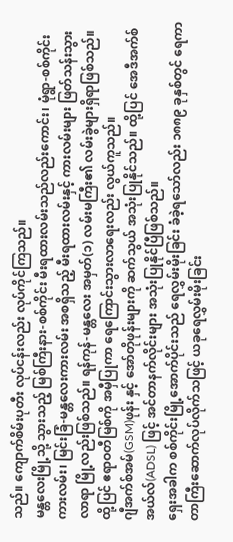သည်။ ကျောက်စိမ်းပုတီး လုပ်ငန်းလည်း လုပ်ကိုင်ကြသည်။
မန္တလေးမြို့သို့ သွားသည့် မြစ်ကြီးနား-စစ်ကိုင်း မီးရထားလမ်းသည်လည်းကောင်း၊ မုံရွာ-စစ်ကိုင်းကားလမ်း၊ မြင်းခြံ-မန္တလေးကားလမ်း အစရှိသည့် မီးရထားလမ်းနှင့် ကားလမ်းများ ဖြတ်သန်းသွားလာရာ မြို့လည်းဖြစ်သည်။ ရန်ကုန်-မန္တလေး အမှတ်(၁) လမ်းမကြီး၏ လမ်းခွဲများရှိရာဖြစ်သည်။ ထို့ပြင် ဧရာဝတီမြစ်ကို အမှီပြုကာ ရေကြောင်းသွားလာရေးလည်း လွယ်ကူသည်။
ဂျီအက်စ်အမ်(GSM)ဖုန်း နှင့် အော်တိုဖုန်းများကို ဆက်သွယ် အသုံးပြုနိုင်သည်။ ထို့ပြင် အေဒီအက်စ်အယ်လ်(ADSL) ဖြင့် အင်တာနက်လိုင်းများ အသုံးပြုနိုင်ပြီဖြစ်သည်။
ရှေးအခါက စစ်ကိုင်းမြို့အောက်ပိုင်းသည် ရေလွှမ်းမိုးခြင်း ခံခဲ့ရသော်လည်း ၁၈၈၉ ခုနှစ်တွင် ရေကာတာကြီးဆောက်လုပ်လိုက်သဖြင့် ယခုရေလွှမ်းမိုးခြင်း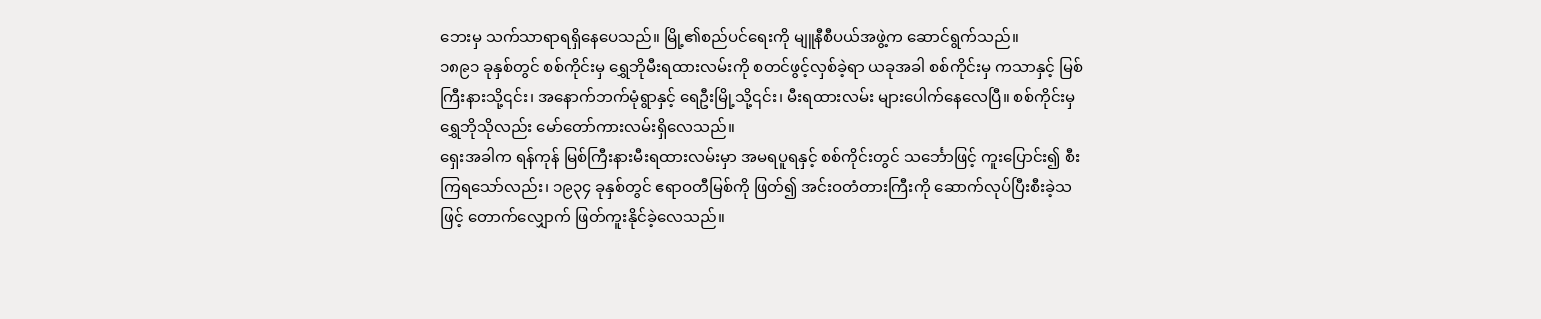ဘေးမှ သက်သာရာရရှိနေပေသည်။ မြို့၏စည်ပင်ရေးကို မျူနီစီပယ်အဖွဲ့က ဆောင်ရွက်သည်။
၁၈၉၁ ခုနှစ်တွင် စစ်ကိုင်းမှ ရွှေဘိုမီးရထားလမ်းကို စတင်ဖွင့်လှစ်ခဲ့ရာ ယခုအခါ စစ်ကိုင်းမှ ကသာနှင့် မြစ်ကြီးနားသို့၎င်း၊ အနောက်ဘက်မုံရွာနှင့် ရေဦးမြို့သို့၎င်း၊ မီးရထားလမ်း များပေါက်နေလေပြီ။ စစ်ကိုင်းမှ ရွှေဘိုသိုလည်း မော်တော်ကားလမ်းရှိလေသည်။
ရှေးအခါက ရန်ကုန် မြစ်ကြီးနားမီးရထားလမ်းမှာ အမရပူရနှင့် စစ်ကိုင်းတွင် သင်္ဘောဖြင့် ကူးပြောင်း၍ စီးကြရသော်လည်း၊ ၁၉၃၄ ခုနှစ်တွင် ဧရာဝတီမြစ်ကို ဖြတ်၍ အင်းဝတံတားကြီးကို ဆောက်လုပ်ပြီးစီးခဲ့သဖြင့် တောက်လျှောက် ဖြတ်ကူးနိုင်ခဲ့လေသည်။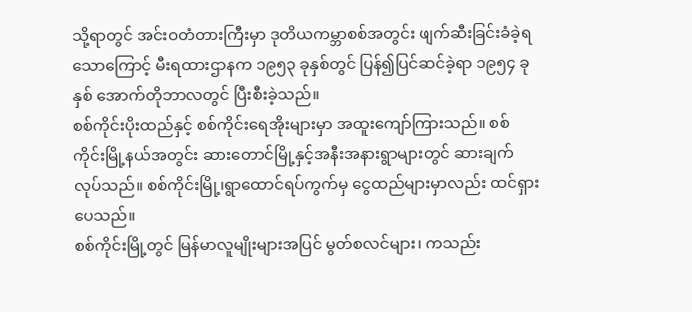သို့ရာတွင် အင်းဝတံတားကြီးမှာ ဒုတိယကမ္ဘာစစ်အတွင်း ဖျက်ဆီးခြင်းခံခဲ့ရသောကြောင့် မီးရထားဌာနက ၁၉၅၃ ခုနှစ်တွင် ပြန်၍ပြင်ဆင်ခဲ့ရာ ၁၉၅၄ ခုနှစ် အောက်တိုဘာလတွင် ပြီးစီးခဲ့သည်။
စစ်ကိုင်းပိုးထည်နှင့် စစ်ကိုင်းရေအိုးများမှာ အထူးကျော်ကြားသည်။ စစ်ကိုင်းမြို့နယ်အတွင်း ဆားတောင်မြို့နှင့်အနီးအနားရွာများတွင် ဆားချက်လုပ်သည်။ စစ်ကိုင်းမြို့၊ရွာထောင်ရပ်ကွက်မှ ငွေထည်များမှာလည်း ထင်ရှားပေသည်။
စစ်ကိုင်းမြို့တွင် မြန်မာလူမျိုးများအပြင် မွတ်စလင်များ၊ ကသည်း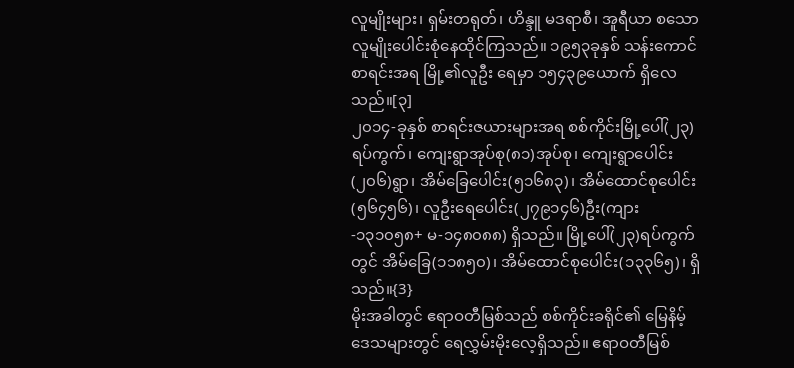လူမျိုးများ၊ ရှမ်းတရုတ်၊ ဟိန္ဒူ မဒရာစီ၊ အူရီယာ စသောလူမျိုးပေါင်းစုံနေထိုင်ကြသည်။ ၁၉၅၃ခုနှစ် သန်းကောင်စာရင်းအရ မြို့၏လူဦး ရေမှာ ၁၅၄၃၉ယောက် ရှိလေသည်။[၃]
၂၀၁၄-ခုနှစ် စာရင်းဇယားများအရ စစ်ကိုင်းမြို့ပေါ်(၂၃)ရပ်ကွက်၊ ကျေးရွာအုပ်စု(၈၁)အုပ်စု၊ ကျေးရွာပေါင်း(၂၀၆)ရွာ၊ အိမ်ခြေပေါင်း(၅၁၆၈၃)၊ အိမ်ထောင်စုပေါင်း(၅၆၄၅၆)၊ လူဦးရေပေါင်း(၂၇၉၁၄၆)ဦး(ကျား-၁၃၁၀၅၈+ မ-၁၄၈၀၈၈) ရှိသည်။ မြို့ပေါ်(၂၃)ရပ်ကွက်တွင် အိမ်ခြေ(၁၁၈၅၀)၊ အိမ်ထောင်စုပေါင်း(၁၃၃၆၅)၊ ရှိသည်။{3}
မိုးအခါတွင် ဧရာဝတီမြစ်သည် စစ်ကိုင်းခရိုင်၏ မြေနိမ့်ဒေသများတွင် ရေလွှမ်းမိုးလေ့ရှိသည်။ ဧရာဝတီမြစ်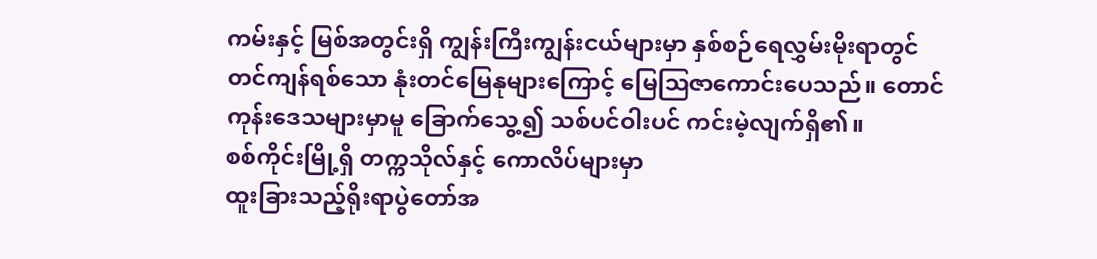ကမ်းနှင့် မြစ်အတွင်းရှိ ကျွန်းကြီးကျွန်းငယ်များမှာ နှစ်စဉ်ရေလွှမ်းမိုးရာတွင် တင်ကျန်ရစ်သော နုံးတင်မြေနုများကြောင့် မြေဩဇာကောင်းပေသည်။ တောင်ကုန်းဒေသများမှာမူ ခြောက်သွေ့၍ သစ်ပင်ဝါးပင် ကင်းမဲ့လျက်ရှိ၏။
စစ်ကိုင်းမြို့ရှိ တက္ကသိုလ်နှင့် ကောလိပ်များမှာ
ထူးခြားသည့်ရိုးရာပွဲတော်အ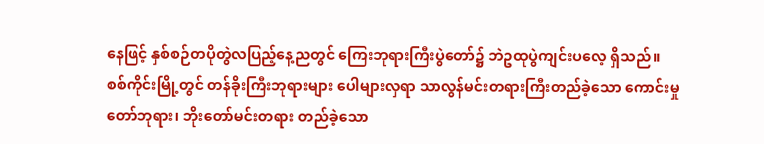နေဖြင့် နှစ်စဉ်တပိုတွဲလပြည့်နေ့ညတွင် ကြေးဘုရားကြီးပွဲတော်၌ ဘဲဥထုပွဲကျင်းပလေ့ ရှိသည်။
စစ်ကိုင်းမြို့တွင် တန်ခိုးကြီးဘုရားများ ပေါများလှရာ သာလွန်မင်းတရားကြီးတည်ခဲ့သော ကောင်းမှုတော်ဘုရား၊ ဘိုးတော်မင်းတရား တည်ခဲ့သော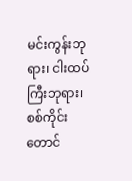မင်းကွန်းဘုရား၊ ငါးထပ်ကြီးဘုရား၊ စစ်ကိုင်းတောင်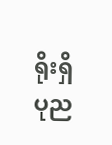ရိုးရှိ ပုည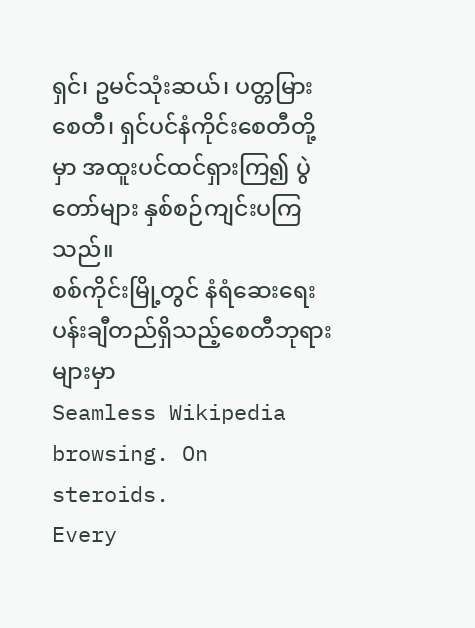ရှင်၊ ဥမင်သုံးဆယ်၊ ပတ္တမြားစေတီ၊ ရှင်ပင်နံကိုင်းစေတီတို့မှာ အထူးပင်ထင်ရှားကြ၍ ပွဲတော်များ နှစ်စဉ်ကျင်းပကြသည်။
စစ်ကိုင်းမြို့တွင် နံရံဆေးရေးပန်းချီတည်ရှိသည့်စေတီဘုရားများမှာ
Seamless Wikipedia browsing. On steroids.
Every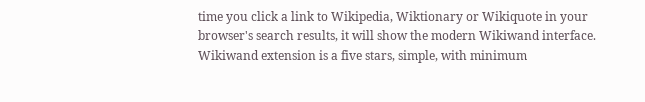time you click a link to Wikipedia, Wiktionary or Wikiquote in your browser's search results, it will show the modern Wikiwand interface.
Wikiwand extension is a five stars, simple, with minimum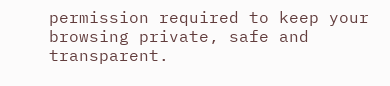permission required to keep your browsing private, safe and transparent.